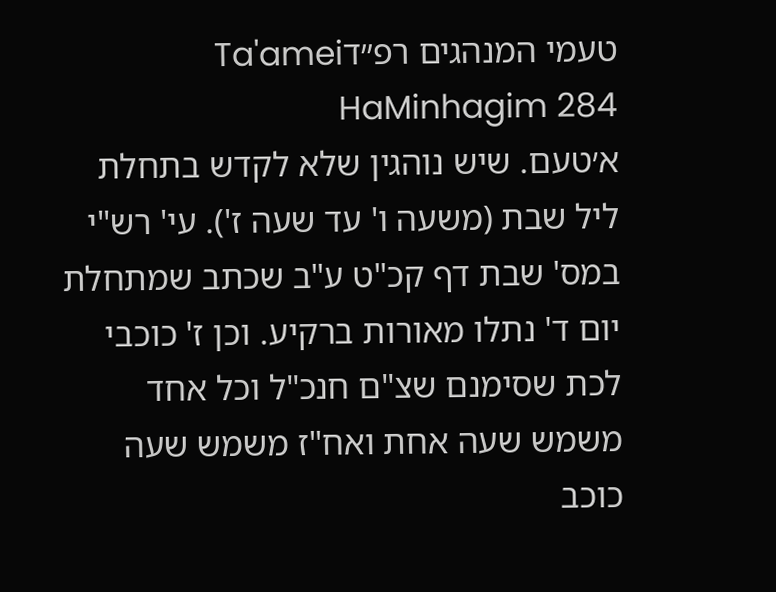טעמי המנהגים רפ״דTa'amei HaMinhagim 284
א׳טעם. שיש נוהגין שלא לקדש בתחלת ליל שבת (משעה ו' עד שעה ז'). עי' רש"י במס' שבת דף קכ"ט ע"ב שכתב שמתחלת יום ד' נתלו מאורות ברקיע. וכן ז' כוכבי לכת שסימנם שצ"ם חנכ"ל וכל אחד משמש שעה אחת ואח"ז משמש שעה כוכב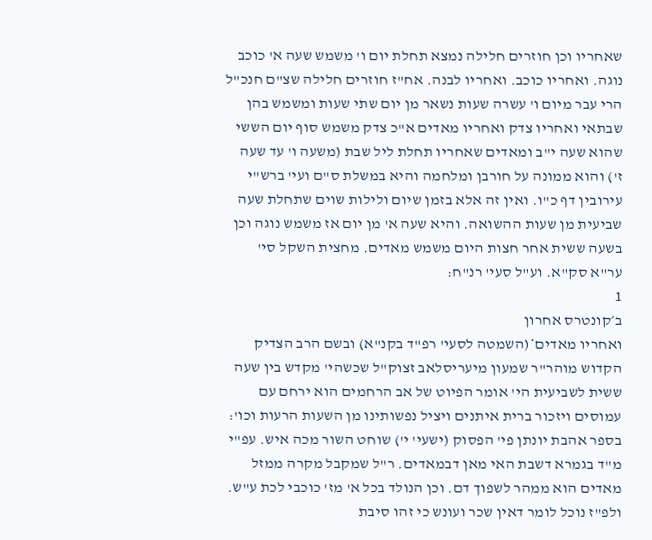שאחריו וכן חוזרים חלילה נמצא תחלת יום ו' משמש שעה א' כוכב נוגה. ואחריו כוכב. ואחריו לבנה. אח"ז חוזרים חלילה שצ"ם חנכ"ל הרי עבר מיום ו' עשרה שעות נשאר מן יום שתי שעות ומשמש בהן שבתאי ואחריו צדק ואחריו מאדים א"כ צדק משמש סוף יום הששי שהוא שעה י"ב ומאדים שאחריו תחלת ליל שבת (משעה ו' עד שעה ז') והוא ממונה על חורבן ומלחמה והיא במשלת ס"ם ועי' ברש"י עירובין דף כ"ו. ואין זה אלא בזמן שיום ולילות שוים שתחלת שעה שביעית מן שעות ההשואה. והיא שעה א' מן יום אז משמש נוגה וכן בשעה ששית אחר חצות היום משמש מאדים. מחצית השקל סי' ער"א סק"א. וע"ל סעי' רנ"ח:
1
ב׳קונטרס אחרון
ואחריו מאדים*(השמטה לסעי' רפ"ד בקנ"א) ובשם הרב הצדיק הקדוש מוהר"ר שמעון מיעריסלאב זצוק"ל שכשהי' מקדש בין שעה ששית לשביעית הי' אומר הפיוט של אב הרחמים הוא ירחם עם עמוסים ויזכור ברית איתנים ויציל נפשותינו מן השעות הרעות וכו': בספר אהבת יונתן פי' הפסוק (ישעי' י') שוחט השור מכה איש. עפ"י מ"ד בגמרא דשבת האי מאן דבמאדים. ר"ל שמקבל מקרה ממזל מאדים הוא ממהר לשפוך דם. וכן הנולד בכל א' מז' כוכבי לכת ע"ש. ולפ"ז נוכל לומר דאין שכר ועונש כי זהו סיבת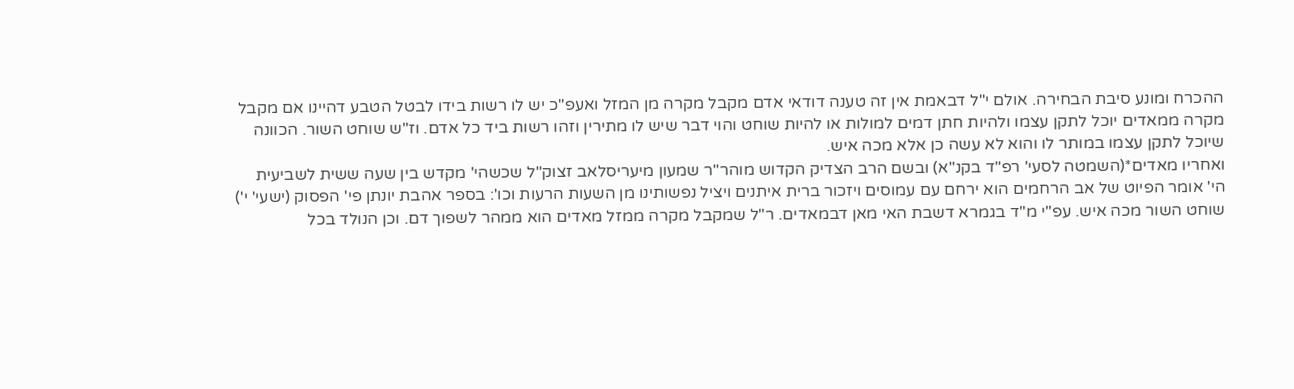ההכרח ומונע סיבת הבחירה. אולם י"ל דבאמת אין זה טענה דודאי אדם מקבל מקרה מן המזל ואעפ"כ יש לו רשות בידו לבטל הטבע דהיינו אם מקבל מקרה ממאדים יוכל לתקן עצמו ולהיות חתן דמים למולות או להיות שוחט והוי דבר שיש לו מתירין וזהו רשות ביד כל אדם. וז"ש שוחט השור. הכוונה שיוכל לתקן עצמו במותר לו והוא לא עשה כן אלא מכה איש.
ואחריו מאדים*(השמטה לסעי' רפ"ד בקנ"א) ובשם הרב הצדיק הקדוש מוהר"ר שמעון מיעריסלאב זצוק"ל שכשהי' מקדש בין שעה ששית לשביעית הי' אומר הפיוט של אב הרחמים הוא ירחם עם עמוסים ויזכור ברית איתנים ויציל נפשותינו מן השעות הרעות וכו': בספר אהבת יונתן פי' הפסוק (ישעי' י') שוחט השור מכה איש. עפ"י מ"ד בגמרא דשבת האי מאן דבמאדים. ר"ל שמקבל מקרה ממזל מאדים הוא ממהר לשפוך דם. וכן הנולד בכל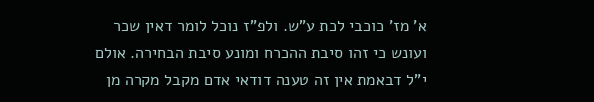א' מז' כוכבי לכת ע"ש. ולפ"ז נוכל לומר דאין שכר ועונש כי זהו סיבת ההכרח ומונע סיבת הבחירה. אולם י"ל דבאמת אין זה טענה דודאי אדם מקבל מקרה מן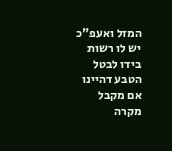המזל ואעפ"כ יש לו רשות בידו לבטל הטבע דהיינו אם מקבל מקרה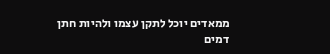ממאדים יוכל לתקן עצמו ולהיות חתן דמים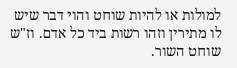למולות או להיות שוחט והוי דבר שיש לו מתירין וזהו רשות ביד כל אדם. וז"ש שוחט השור.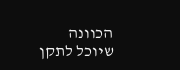הכוונה שיוכל לתקן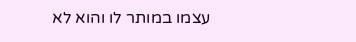עצמו במותר לו והוא לא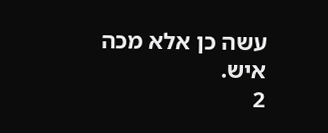עשה כן אלא מכה איש.
2